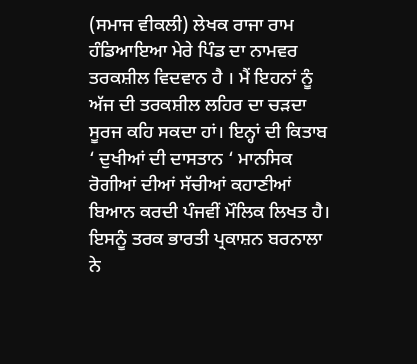(ਸਮਾਜ ਵੀਕਲੀ) ਲੇਖਕ ਰਾਜਾ ਰਾਮ ਹੰਡਿਆਇਆ ਮੇਰੇ ਪਿੰਡ ਦਾ ਨਾਮਵਰ ਤਰਕਸ਼ੀਲ ਵਿਦਵਾਨ ਹੈ । ਮੈਂ ਇਹਨਾਂ ਨੂੰ ਅੱਜ ਦੀ ਤਰਕਸ਼ੀਲ ਲਹਿਰ ਦਾ ਚੜਦਾ ਸੂਰਜ ਕਹਿ ਸਕਦਾ ਹਾਂ। ਇਨ੍ਹਾਂ ਦੀ ਕਿਤਾਬ ‘ ਦੁਖੀਆਂ ਦੀ ਦਾਸਤਾਨ ‘ ਮਾਨਸਿਕ ਰੋਗੀਆਂ ਦੀਆਂ ਸੱਚੀਆਂ ਕਹਾਣੀਆਂ ਬਿਆਨ ਕਰਦੀ ਪੰਜਵੀਂ ਮੌਲਿਕ ਲਿਖਤ ਹੈ। ਇਸਨੂੰ ਤਰਕ ਭਾਰਤੀ ਪ੍ਰਕਾਸ਼ਨ ਬਰਨਾਲਾ ਨੇ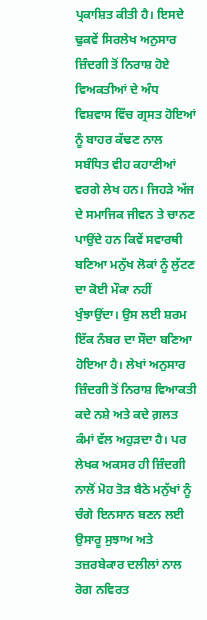ਪ੍ਰਕਾਸ਼ਿਤ ਕੀਤੀ ਹੈ। ਇਸਦੇ ਢੁਕਵੇਂ ਸਿਰਲੇਖ ਅਨੁਸਾਰ ਜ਼ਿੰਦਗੀ ਤੋਂ ਨਿਰਾਸ਼ ਹੋਏ ਵਿਅਕਤੀਆਂ ਦੇ ਅੰਧ ਵਿਸ਼ਵਾਸ ਵਿੱਚ ਗ੍ਰਸਤ ਹੋਇਆਂ ਨੂੰ ਬਾਹਰ ਕੱਢਣ ਨਾਲ ਸਬੰਧਿਤ ਵੀਹ ਕਹਾਣੀਆਂ ਵਰਗੇ ਲੇਖ ਹਨ। ਜਿਹੜੇ ਅੱਜ ਦੇ ਸਮਾਜਿਕ ਜੀਵਨ ਤੇ ਚਾਨਣ ਪਾਉਂਦੇ ਹਨ ਕਿਵੇਂ ਸਵਾਰਥੀ ਬਣਿਆ ਮਨੁੱਖ ਲੋਕਾਂ ਨੂੰ ਲੁੱਟਣ ਦਾ ਕੋਈ ਮੌਕਾ ਨਹੀਂ ਖੁੰਝਾਉਂਦਾ। ਉਸ ਲਈ ਸ਼ਰਮ ਇੱਕ ਨੰਬਰ ਦਾ ਸੌਦਾ ਬਣਿਆ ਹੋਇਆ ਹੈ। ਲੇਖਾਂ ਅਨੁਸਾਰ ਜ਼ਿੰਦਗੀ ਤੋਂ ਨਿਰਾਸ਼ ਵਿਆਕਤੀ ਕਦੇ ਨਸ਼ੇ ਅਤੇ ਕਦੇ ਗ਼ਲਤ ਕੰਮਾਂ ਵੱਲ ਅਹੁੜਦਾ ਹੈ। ਪਰ ਲੇਖਕ ਅਕਸਰ ਹੀ ਜ਼ਿੰਦਗੀ ਨਾਲੋਂ ਮੋਹ ਤੋੜ ਬੈਠੇ ਮਨੁੱਖਾਂ ਨੂੰ ਚੰਗੇ ਇਨਸਾਨ ਬਣਨ ਲਈ ਉਸਾਰੂ ਸੁਝਾਅ ਅਤੇ ਤਜ਼ਰਬੇਕਾਰ ਦਲੀਲਾਂ ਨਾਲ ਰੋਗ ਨਵਿਰਤ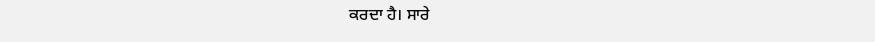ਕਰਦਾ ਹੈ। ਸਾਰੇ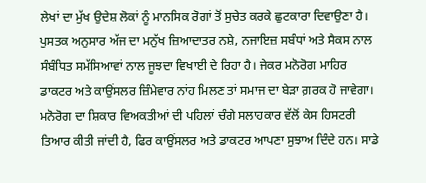ਲੇਖਾਂ ਦਾ ਮੁੱਖ ਉਦੇਸ਼ ਲੋਕਾਂ ਨੂੰ ਮਾਨਸਿਕ ਰੋਗਾਂ ਤੋਂ ਸੁਚੇਤ ਕਰਕੇ ਛੁਟਕਾਰਾ ਦਿਵਾਉਣਾ ਹੈ। ਪੁਸਤਕ ਅਨੁਸਾਰ ਅੱਜ ਦਾ ਮਨੁੱਖ ਜ਼ਿਆਦਾਤਰ ਨਸ਼ੇ, ਨਜਾਇਜ਼ ਸਬੰਧਾਂ ਅਤੇ ਸੈਕਸ ਨਾਲ ਸੰਬੰਧਿਤ ਸਮੱਸਿਆਵਾਂ ਨਾਲ ਜੂਝਦਾ ਵਿਖਾਈ ਦੇ ਰਿਹਾ ਹੈ। ਜੇਕਰ ਮਨੋਰੋਗ ਮਾਹਿਰ ਡਾਕਟਰ ਅਤੇ ਕਾਉਂਸਲਰ ਜ਼ਿੰਮੇਵਾਰ ਨਾਂਹ ਮਿਲਣ ਤਾਂ ਸਮਾਜ ਦਾ ਬੇੜਾ ਗ਼ਰਕ ਹੋ ਜਾਵੇਗਾ। ਮਨੋਰੋਗ ਦਾ ਸ਼ਿਕਾਰ ਵਿਅਕਤੀਆਂ ਦੀ ਪਹਿਲਾਂ ਚੰਗੇ ਸਲਾਹਕਾਰ ਵੱਲੋਂ ਕੇਸ ਹਿਸਟਰੀ ਤਿਆਰ ਕੀਤੀ ਜਾਂਦੀ ਹੈ, ਫਿਰ ਕਾਉਂਸਲਰ ਅਤੇ ਡਾਕਟਰ ਆਪਣਾ ਸੁਝਾਅ ਦਿੰਦੇ ਹਨ। ਸਾਡੇ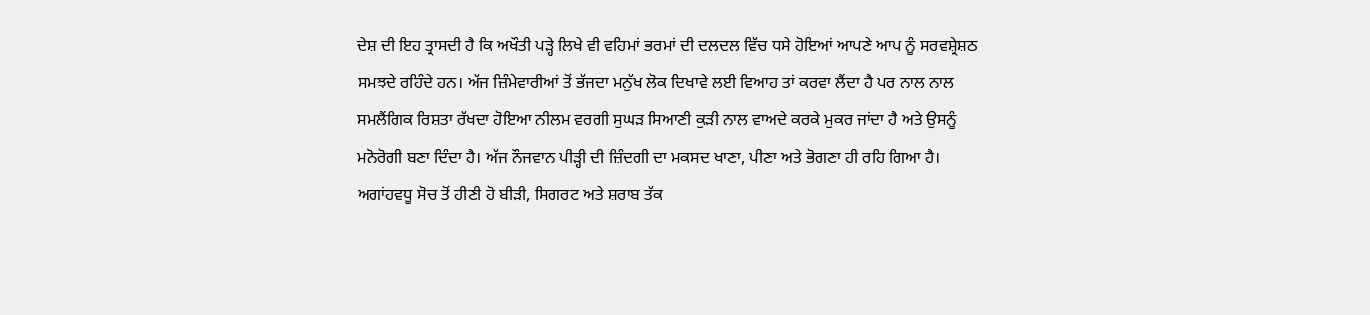ਦੇਸ਼ ਦੀ ਇਹ ਤ੍ਰਾਸਦੀ ਹੈ ਕਿ ਅਖੌਤੀ ਪੜ੍ਹੇ ਲਿਖੇ ਵੀ ਵਹਿਮਾਂ ਭਰਮਾਂ ਦੀ ਦਲਦਲ ਵਿੱਚ ਧਸੇ ਹੋਇਆਂ ਆਪਣੇ ਆਪ ਨੂੰ ਸਰਵਸ਼੍ਰੇਸ਼ਠ ਸਮਝਦੇ ਰਹਿੰਦੇ ਹਨ। ਅੱਜ ਜ਼ਿੰਮੇਵਾਰੀਆਂ ਤੋਂ ਭੱਜਦਾ ਮਨੁੱਖ ਲੋਕ ਦਿਖਾਵੇ ਲਈ ਵਿਆਹ ਤਾਂ ਕਰਵਾ ਲੈਂਦਾ ਹੈ ਪਰ ਨਾਲ ਨਾਲ ਸਮਲੈਂਗਿਕ ਰਿਸ਼ਤਾ ਰੱਖਦਾ ਹੋਇਆ ਨੀਲਮ ਵਰਗੀ ਸੁਘੜ ਸਿਆਣੀ ਕੁੜੀ ਨਾਲ ਵਾਅਦੇ ਕਰਕੇ ਮੁਕਰ ਜਾਂਦਾ ਹੈ ਅਤੇ ਉਸਨੂੰ ਮਨੋਰੋਗੀ ਬਣਾ ਦਿੰਦਾ ਹੈ। ਅੱਜ ਨੌਜਵਾਨ ਪੀੜ੍ਹੀ ਦੀ ਜ਼ਿੰਦਗੀ ਦਾ ਮਕਸਦ ਖਾਣਾ, ਪੀਣਾ ਅਤੇ ਭੋਗਣਾ ਹੀ ਰਹਿ ਗਿਆ ਹੈ। ਅਗਾਂਹਵਧੂ ਸੋਚ ਤੋਂ ਹੀਣੀ ਹੋ ਬੀੜੀ, ਸਿਗਰਟ ਅਤੇ ਸ਼ਰਾਬ ਤੱਕ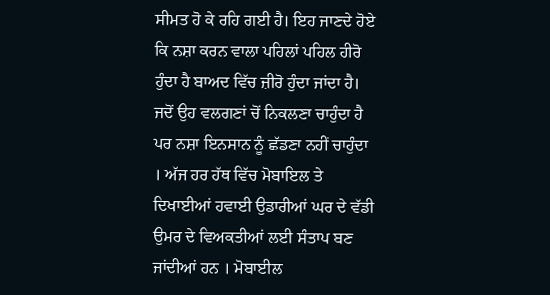ਸੀਮਤ ਹੋ ਕੇ ਰਹਿ ਗਈ ਹੈ। ਇਹ ਜਾਣਦੇ ਹੋਏ ਕਿ ਨਸ਼ਾ ਕਰਨ ਵਾਲਾ ਪਹਿਲਾਂ ਪਹਿਲ ਹੀਰੋ ਹੁੰਦਾ ਹੈ ਬਾਅਦ ਵਿੱਚ ਜ਼ੀਰੋ ਹੁੰਦਾ ਜਾਂਦਾ ਹੈ। ਜਦੋਂ ਉਹ ਵਲਗਣਾਂ ਚੋਂ ਨਿਕਲਣਾ ਚਾਹੁੰਦਾ ਹੈ ਪਰ ਨਸ਼ਾ ਇਨਸਾਨ ਨੂੰ ਛੱਡਣਾ ਨਹੀਂ ਚਾਹੁੰਦਾ । ਅੱਜ ਹਰ ਹੱਥ ਵਿੱਚ ਮੋਬਾਇਲ ਤੇ ਦਿਖਾਈਆਂ ਹਵਾਈ ਉਡਾਰੀਆਂ ਘਰ ਦੇ ਵੱਡੀ ਉਮਰ ਦੇ ਵਿਅਕਤੀਆਂ ਲਈ ਸੰਤਾਪ ਬਣ ਜਾਂਦੀਆਂ ਹਨ । ਮੋਬਾਈਲ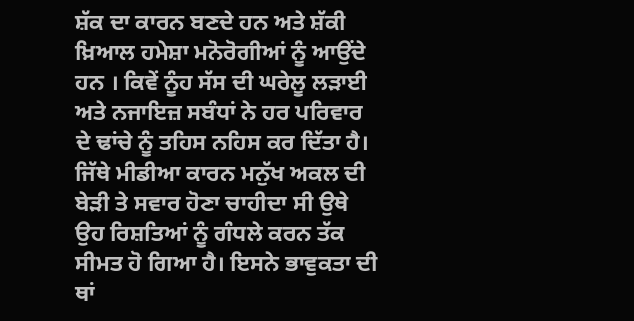ਸ਼ੱਕ ਦਾ ਕਾਰਨ ਬਣਦੇ ਹਨ ਅਤੇ ਸ਼ੱਕੀ ਖ਼ਿਆਲ ਹਮੇਸ਼ਾ ਮਨੋਰੋਗੀਆਂ ਨੂੰ ਆਉਂਦੇ ਹਨ । ਕਿਵੇਂ ਨੂੰਹ ਸੱਸ ਦੀ ਘਰੇਲੂ ਲੜਾਈ ਅਤੇ ਨਜਾਇਜ਼ ਸਬੰਧਾਂ ਨੇ ਹਰ ਪਰਿਵਾਰ ਦੇ ਢਾਂਚੇ ਨੂੰ ਤਹਿਸ ਨਹਿਸ ਕਰ ਦਿੱਤਾ ਹੈ। ਜਿੱਥੇ ਮੀਡੀਆ ਕਾਰਨ ਮਨੁੱਖ ਅਕਲ ਦੀ ਬੇੜੀ ਤੇ ਸਵਾਰ ਹੋਣਾ ਚਾਹੀਦਾ ਸੀ ਉਥੇ ਉਹ ਰਿਸ਼ਤਿਆਂ ਨੂੰ ਗੰਧਲੇ ਕਰਨ ਤੱਕ ਸੀਮਤ ਹੋ ਗਿਆ ਹੈ। ਇਸਨੇ ਭਾਵੁਕਤਾ ਦੀ ਥਾਂ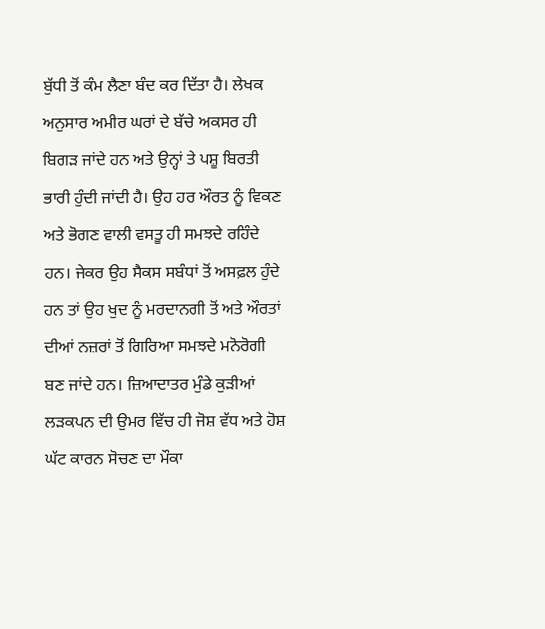ਬੁੱਧੀ ਤੋਂ ਕੰਮ ਲੈਣਾ ਬੰਦ ਕਰ ਦਿੱਤਾ ਹੈ। ਲੇਖਕ ਅਨੁਸਾਰ ਅਮੀਰ ਘਰਾਂ ਦੇ ਬੱਚੇ ਅਕਸਰ ਹੀ ਬਿਗੜ ਜਾਂਦੇ ਹਨ ਅਤੇ ਉਨ੍ਹਾਂ ਤੇ ਪਸ਼ੂ ਬਿਰਤੀ ਭਾਰੀ ਹੁੰਦੀ ਜਾਂਦੀ ਹੈ। ਉਹ ਹਰ ਔਰਤ ਨੂੰ ਵਿਕਣ ਅਤੇ ਭੋਗਣ ਵਾਲੀ ਵਸਤੂ ਹੀ ਸਮਝਦੇ ਰਹਿੰਦੇ ਹਨ। ਜੇਕਰ ਉਹ ਸੈਕਸ ਸਬੰਧਾਂ ਤੋਂ ਅਸਫ਼ਲ ਹੁੰਦੇ ਹਨ ਤਾਂ ਉਹ ਖੁਦ ਨੂੰ ਮਰਦਾਨਗੀ ਤੋਂ ਅਤੇ ਔਰਤਾਂ ਦੀਆਂ ਨਜ਼ਰਾਂ ਤੋਂ ਗਿਰਿਆ ਸਮਝਦੇ ਮਨੋਰੋਗੀ ਬਣ ਜਾਂਦੇ ਹਨ। ਜ਼ਿਆਦਾਤਰ ਮੁੰਡੇ ਕੁੜੀਆਂ ਲੜਕਪਨ ਦੀ ਉਮਰ ਵਿੱਚ ਹੀ ਜੋਸ਼ ਵੱਧ ਅਤੇ ਹੋਸ਼ ਘੱਟ ਕਾਰਨ ਸੋਚਣ ਦਾ ਮੌਕਾ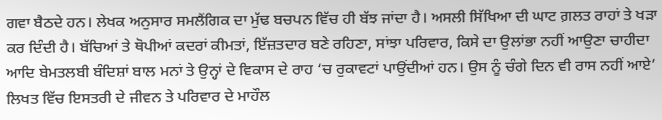ਗਵਾ ਬੈਠਦੇ ਹਨ। ਲੇਖਕ ਅਨੁਸਾਰ ਸਮਲੈਂਗਿਕ ਦਾ ਮੁੱਢ ਬਚਪਨ ਵਿੱਚ ਹੀ ਬੱਝ ਜਾਂਦਾ ਹੈ। ਅਸਲੀ ਸਿੱਖਿਆ ਦੀ ਘਾਟ ਗ਼ਲਤ ਰਾਹਾਂ ਤੇ ਖੜਾ ਕਰ ਦਿੰਦੀ ਹੈ। ਬੱਚਿਆਂ ਤੇ ਥੋਪੀਆਂ ਕਦਰਾਂ ਕੀਮਤਾਂ, ਇੱਜ਼ਤਦਾਰ ਬਣੇ ਰਹਿਣਾ, ਸਾਂਝਾ ਪਰਿਵਾਰ, ਕਿਸੇ ਦਾ ਉਲਾਂਭਾ ਨਹੀਂ ਆਉਣਾ ਚਾਹੀਦਾ ਆਦਿ ਬੇਮਤਲਬੀ ਬੰਦਿਸ਼ਾਂ ਬਾਲ ਮਨਾਂ ਤੇ ਉਨ੍ਹਾਂ ਦੇ ਵਿਕਾਸ ਦੇ ਰਾਹ ‘ਚ ਰੁਕਾਵਟਾਂ ਪਾਉਂਦੀਆਂ ਹਨ। ਉਸ ਨੂੰ ਚੰਗੇ ਦਿਨ ਵੀ ਰਾਸ ਨਹੀਂ ਆਏ’ ਲਿਖਤ ਵਿੱਚ ਇਸਤਰੀ ਦੇ ਜੀਵਨ ਤੇ ਪਰਿਵਾਰ ਦੇ ਮਾਹੌਲ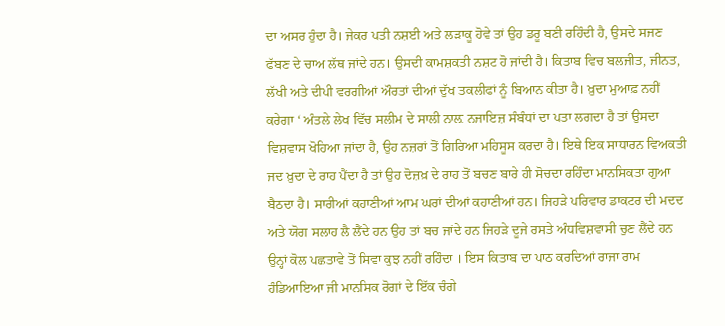ਦਾ ਅਸਰ ਹੁੰਦਾ ਹੈ। ਜੇਕਰ ਪਤੀ ਨਸ਼ਈ ਅਤੇ ਲੜਾਕੂ ਹੋਵੇ ਤਾਂ ਉਹ ਡਰੂ ਬਣੀ ਰਹਿੰਦੀ ਹੈ, ਉਸਦੇ ਸਜਣ ਫੱਬਣ ਦੇ ਚਾਅ ਲੱਥ ਜਾਂਦੇ ਹਨ। ਉਸਦੀ ਕਾਮਸ਼ਕਤੀ ਨਸ਼ਟ ਹੋ ਜਾਂਦੀ ਹੈ। ਕਿਤਾਬ ਵਿਚ ਬਲਜੀਤ, ਜੀਨਤ, ਲੱਖੀ ਅਤੇ ਦੀਪੀ ਵਰਗੀਆਂ ਔਰਤਾਂ ਦੀਆਂ ਦੁੱਖ ਤਕਲੀਫਾਂ ਨੂੰ ਬਿਆਨ ਕੀਤਾ ਹੈ। ਖ਼ੁਦਾ ਮੁਆਫ਼ ਨਹੀਂ ਕਰੇਗਾ ‘ ਅੰਤਲੇ ਲੇਖ ਵਿੱਚ ਸਲੀਮ ਦੇ ਸਾਲੀ ਨਾਲ਼ ਨਜਾਇਜ਼ ਸੰਬੰਧਾਂ ਦਾ ਪਤਾ ਲਗਦਾ ਹੈ ਤਾਂ ਉਸਦਾ ਵਿਸ਼ਵਾਸ ਖੋਹਿਆ ਜਾਂਦਾ ਹੈ, ਉਹ ਨਜ਼ਰਾਂ ਤੋਂ ਗਿਰਿਆ ਮਹਿਸੂਸ ਕਰਦਾ ਹੈ। ਇਥੇ ਇਕ ਸਾਧਾਰਨ ਵਿਅਕਤੀ ਜਦ ਖ਼ੁਦਾ ਦੇ ਰਾਹ ਪੈਂਦਾ ਹੈ ਤਾਂ ਉਹ ਦੋਜ਼ਖ਼ ਦੇ ਰਾਹ ਤੋਂ ਬਚਣ ਬਾਰੇ ਹੀ ਸੋਚਦਾ ਰਹਿੰਦਾ ਮਾਨਸਿਕਤਾ ਗੁਆ ਬੈਠਦਾ ਹੈ। ਸਾਰੀਆਂ ਕਹਾਣੀਆਂ ਆਮ ਘਰਾਂ ਦੀਆਂ ਕਹਾਣੀਆਂ ਹਨ। ਜਿਹੜੇ ਪਰਿਵਾਰ ਡਾਕਟਰ ਦੀ ਮਦਦ ਅਤੇ ਯੋਗ ਸਲਾਹ ਲੈ ਲੈਂਦੇ ਹਨ ਉਹ ਤਾਂ ਬਚ ਜਾਂਦੇ ਹਨ ਜਿਹੜੇ ਦੂਜੇ ਰਸਤੇ ਅੰਧਵਿਸ਼ਵਾਸੀ ਚੁਣ ਲੈਂਦੇ ਹਨ ਉਨ੍ਹਾਂ ਕੋਲ ਪਛਤਾਵੇ ਤੋਂ ਸਿਵਾ ਕੁਝ ਨਹੀਂ ਰਹਿੰਦਾ । ਇਸ ਕਿਤਾਬ ਦਾ ਪਾਠ ਕਰਦਿਆਂ ਰਾਜਾ ਰਾਮ ਹੰਡਿਆਇਆ ਜੀ ਮਾਨਸਿਕ ਰੋਗਾਂ ਦੇ ਇੱਕ ਚੰਗੇ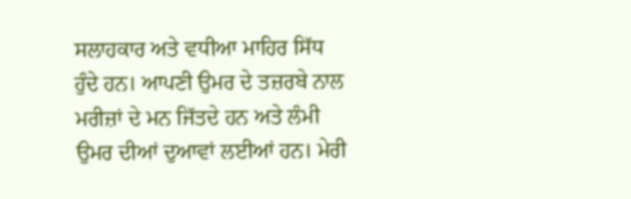ਸਲਾਹਕਾਰ ਅਤੇ ਵਧੀਆ ਮਾਹਿਰ ਸਿੱਧ ਹੁੰਦੇ ਹਨ। ਆਪਣੀ ਉਮਰ ਦੇ ਤਜ਼ਰਬੇ ਨਾਲ ਮਰੀਜ਼ਾਂ ਦੇ ਮਨ ਜਿੱਤਦੇ ਹਨ ਅਤੇ ਲੰਮੀ ਉਮਰ ਦੀਆਂ ਦੁਆਵਾਂ ਲਈਆਂ ਹਨ। ਮੇਰੀ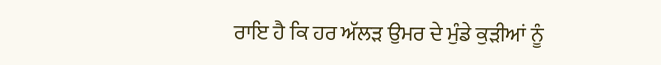ਰਾਇ ਹੈ ਕਿ ਹਰ ਅੱਲੜ ਉਮਰ ਦੇ ਮੁੰਡੇ ਕੁੜੀਆਂ ਨੂੰ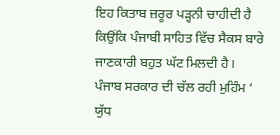ਇਹ ਕਿਤਾਬ ਜ਼ਰੂਰ ਪੜ੍ਹਨੀ ਚਾਹੀਦੀ ਹੈ ਕਿਉਂਕਿ ਪੰਜਾਬੀ ਸਾਹਿਤ ਵਿੱਚ ਸੈਕਸ ਬਾਰੇ ਜਾਣਕਾਰੀ ਬਹੁਤ ਘੱਟ ਮਿਲਦੀ ਹੈ। ਪੰਜਾਬ ਸਰਕਾਰ ਦੀ ਚੱਲ ਰਹੀ ਮੁਹਿੰਮ ‘ ਯੁੱਧ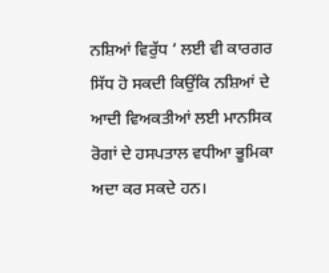ਨਸ਼ਿਆਂ ਵਿਰੁੱਧ ‘ ਲਈ ਵੀ ਕਾਰਗਰ ਸਿੱਧ ਹੋ ਸਕਦੀ ਕਿਉਂਕਿ ਨਸ਼ਿਆਂ ਦੇ ਆਦੀ ਵਿਅਕਤੀਆਂ ਲਈ ਮਾਨਸਿਕ ਰੋਗਾਂ ਦੇ ਹਸਪਤਾਲ ਵਧੀਆ ਭੂਮਿਕਾ ਅਦਾ ਕਰ ਸਕਦੇ ਹਨ।